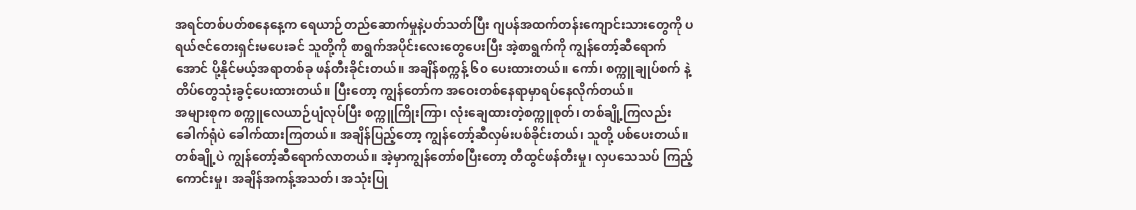အရင်တစ်ပတ်စနေနေ့က ရေယာဉ်တည်ဆောက်မှုနဲ့ပတ်သတ်ပြီး ဂျပန်အထက်တန်းကျောင်းသားတွေကို ပရယ်ဇင်တေးရှင်းမပေးခင် သူတို့ကို စာရွက်အပိုင်းလေးတွေပေးပြီး အဲ့စာရွက်ကို ကျွန်တော့်ဆီရောက်အောင် ပို့နိုင်မယ့်အရာတစ်ခု ဖန်တီးခိုင်းတယ်။ အချိန်စက္ကန့် ၆၀ ပေးထားတယ်။ ကော်၊ စက္ကူချုပ်စက် နဲ့ တိပ်တွေသုံးခွင့်ပေးထားတယ်။ ပြီးတော့ ကျွန်တော်က အဝေးတစ်နေရာမှာရပ်နေလိုက်တယ်။
အများစုက စက္ကူလေယာဉ်ပျံလုပ်ပြီး စက္ကူကြိုးကြာ၊ လုံးချေထားတဲ့စက္ကူစုတ်၊ တစ်ချို့ကြလည်း ခေါက်ရုံပဲ ခေါက်ထားကြတယ်။ အချိန်ပြည့်တော့ ကျွန်တော့်ဆီလှမ်းပစ်ခိုင်းတယ်၊ သူတို့ ပစ်ပေးတယ်။ တစ်ချို့ပဲ ကျွန်တော့်ဆီရောက်လာတယ်။ အဲ့မှာကျွန်တော်စပြီးတော့ တီထွင်ဖန်တီးမှု၊ လှပသေသပ် ကြည့်ကောင်းမှု၊ အချိန်အကန့်အသတ်၊ အသုံးပြု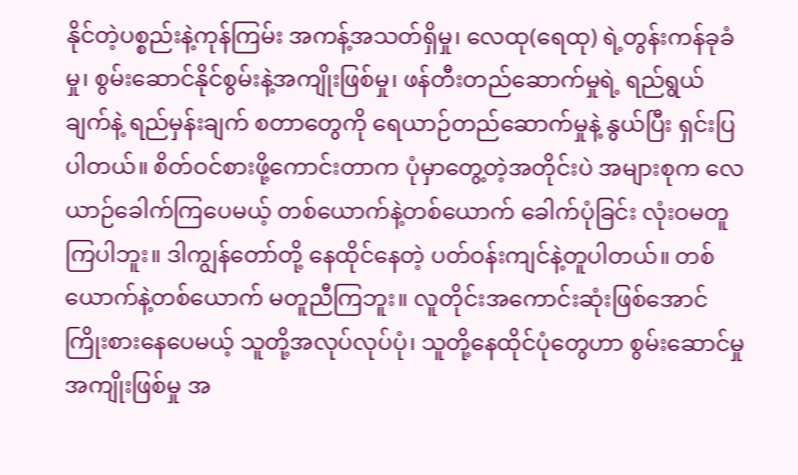နိုင်တဲ့ပစ္စည်းနဲ့ကုန်ကြမ်း အကန့်အသတ်ရှိမှု၊ လေထု(ရေထု) ရဲ့တွန်းကန်ခုခံမှု၊ စွမ်းဆောင်နိုင်စွမ်းနဲ့အကျိုးဖြစ်မှု၊ ဖန်တီးတည်ဆောက်မှုရဲ့ ရည်ရွယ်ချက်နဲ့ ရည်မှန်းချက် စတာတွေကို ရေယာဉ်တည်ဆောက်မှုနဲ့ နွယ်ပြီး ရှင်းပြပါတယ်။ စိတ်ဝင်စားဖို့ကောင်းတာက ပုံမှာတွေ့တဲ့အတိုင်းပဲ အများစုက လေယာဉ်ခေါက်ကြပေမယ့် တစ်ယောက်နဲ့တစ်ယောက် ခေါက်ပုံခြင်း လုံးဝမတူကြပါဘူး။ ဒါကျွန်တော်တို့ နေထိုင်နေတဲ့ ပတ်ဝန်းကျင်နဲ့တူပါတယ်။ တစ်ယောက်နဲ့တစ်ယောက် မတူညီကြဘူး။ လူတိုင်းအကောင်းဆုံးဖြစ်အောင် ကြိုးစားနေပေမယ့် သူတို့အလုပ်လုပ်ပုံ၊ သူတို့နေထိုင်ပုံတွေဟာ စွမ်းဆောင်မှု အကျိုးဖြစ်မှု အ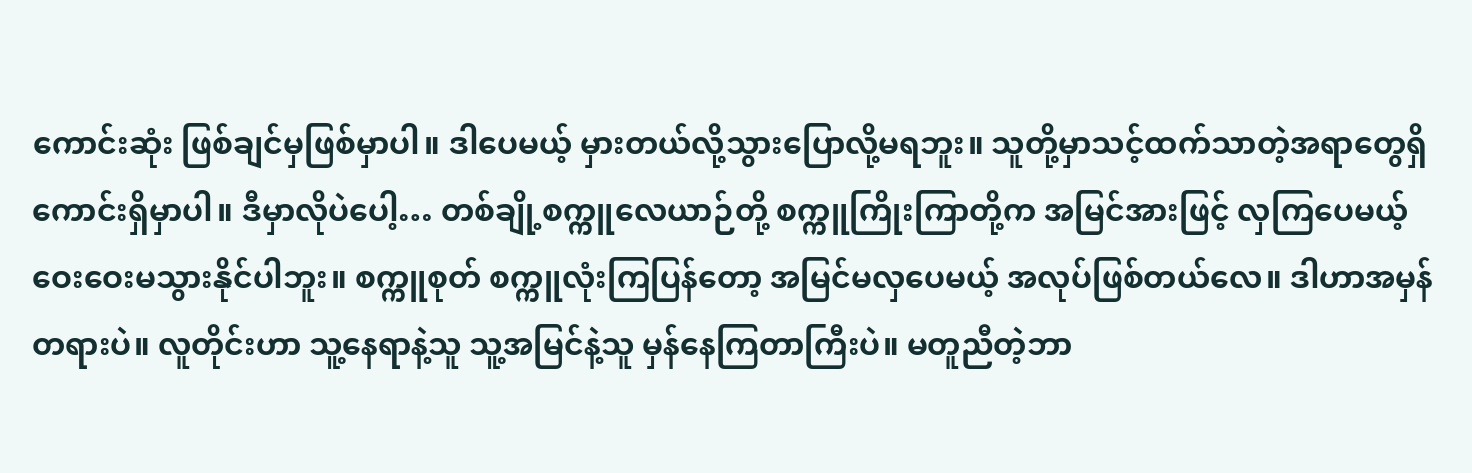ကောင်းဆုံး ဖြစ်ချင်မှဖြစ်မှာပါ။ ဒါပေမယ့် မှားတယ်လို့သွားပြောလို့မရဘူး။ သူတို့မှာသင့်ထက်သာတဲ့အရာတွေရှိကောင်းရှိမှာပါ။ ဒီမှာလိုပဲပေါ့… တစ်ချို့စက္ကူလေယာဉ်တို့ စက္ကူကြိုးကြာတို့က အမြင်အားဖြင့် လှကြပေမယ့် ဝေးဝေးမသွားနိုင်ပါဘူး။ စက္ကူစုတ် စက္ကူလုံးကြပြန်တော့ အမြင်မလှပေမယ့် အလုပ်ဖြစ်တယ်လေ။ ဒါဟာအမှန်တရားပဲ။ လူတိုင်းဟာ သူ့နေရာနဲ့သူ သူ့အမြင်နဲ့သူ မှန်နေကြတာကြီးပဲ။ မတူညီတဲ့ဘာ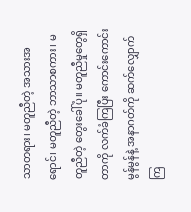သာတရား၊ မတူညီတဲ့ အသားအရောင်၊ မတူညီတဲ့ ဘာသာစကား၊ မတူညီတဲ့ တွေးခေါ်ပုံ။ မတူညီမှုတွေရှိတာကို လက်ခံကြပြီး ကောင်းကောင်းမွန်မွန်နဲ့ အနာဂတ်ကို ဆက်လျှောက်ကြ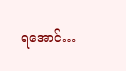ရအောင်…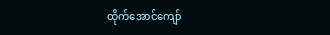ထိုက်အောင်ကျော်